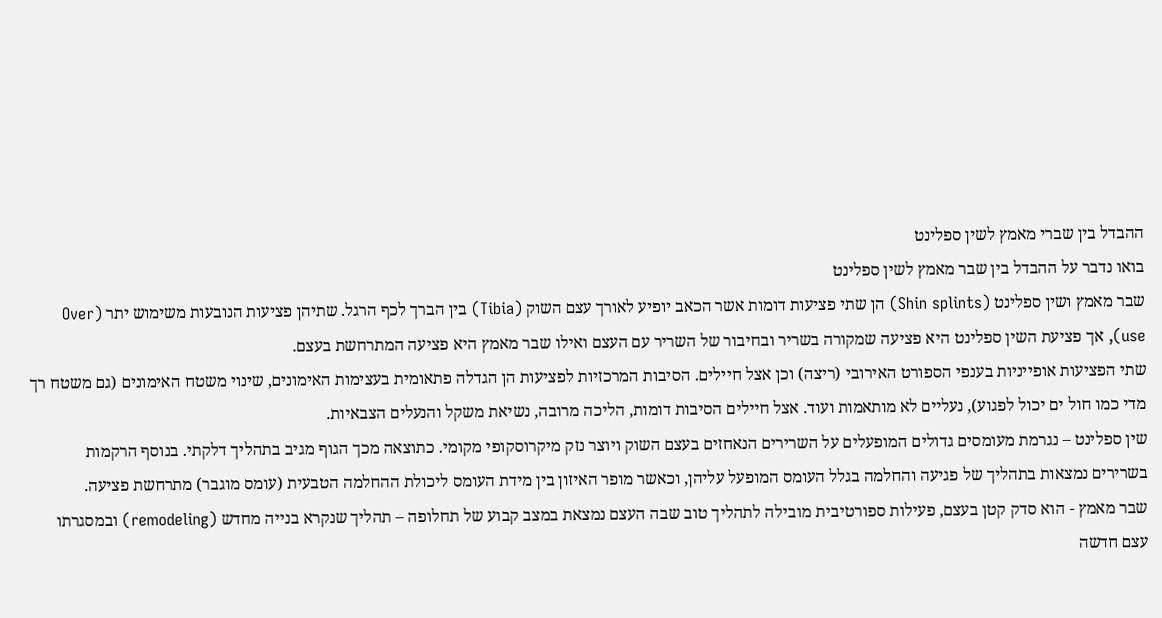ההבדל בין שברי מאמץ לשין ספלינט
בואו נדבר על ההבדל בין שבר מאמץ לשין ספלינט
שבר מאמץ ושין ספלינט (Shin splints) הן שתי פציעות דומות אשר הכאב יופיע לאורך עצם השוק (Tibia) בין הברך לכף הרגל. שתיהן פציעות הנובעות משימוש יתר (Over use), אך פציעת השין ספלינט היא פציעה שמקורה בשריר ובחיבור של השריר עם העצם ואילו שבר מאמץ היא פציעה המתרחשת בעצם.
שתי הפציעות אופייניות בענפי הספורט האירובי (ריצה) וכן אצל חיילים. הסיבות המרכזיות לפציעות הן הגדלה פתאומית בעצימות האימונים, שינוי משטח האימונים (גם משטח רך מדי כמו חול ים יכול לפגוע), נעליים לא מותאמות ועוד. אצל חיילים הסיבות דומות, הליכה מרובה, נשיאת משקל והנעלים הצבאיות.
שין ספלינט – נגרמת מעומסים גדולים המופעלים על השרירים הנאחזים בעצם השוק ויוצר נזק מיקרוסקופי מקומי. כתוצאה מכך הגוף מגיב בתהליך דלקתי. בנוסף הרקמות בשרירים נמצאות בתהליך של פגיעה והחלמה בגלל העומס המופעל עליהן, וכאשר מופר האיזון בין מידת העומס ליכולת ההחלמה הטבעית (עומס מוגבר) מתרחשת פציעה.
שבר מאמץ - הוא סדק קטן בעצם, פעילות ספורטיבית מובילה לתהליך טוב שבה העצם נמצאת במצב קבוע של תחלופה – תהליך שנקרא בנייה מחדש (remodeling) ובמסגרתו עצם חדשה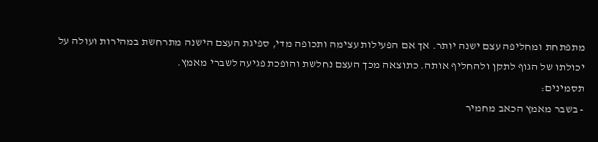מתפתחת ומחליפה עצם ישנה יותר. אך אם הפעילות עצימה ותכופה מדי, ספיגת העצם הישנה מתרחשת במהירות ועולה על יכולתו של הגוף לתקן ולהחליף אותה. כתוצאה מכך העצם נחלשת והופכת פגיעה לשברי מאמץ.
תסמינים:
- בשבר מאמץ הכאב מחמיר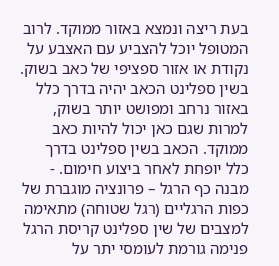בעת ריצה ונמצא באזור ממוקד. לרוב המטופל יוכל להצביע עם האצבע על נקודת או אזור ספציפי של כאב בשוק.
בשין ספלינט הכאב יהיה בדרך כלל באזור נרחב ומפושט יותר בשוק, למרות שגם כאן יכול להיות כאב ממוקד. הכאב בשין ספלינט בדרך כלל יופחת לאחר ביצוע חימום. - מבנה כף הרגל – פרונציה מוגברת של כפות הרגליים (רגל שטוחה) מתאימה למצבים של שין ספלינט קריסת הרגל פנימה גורמת לעומסי יתר על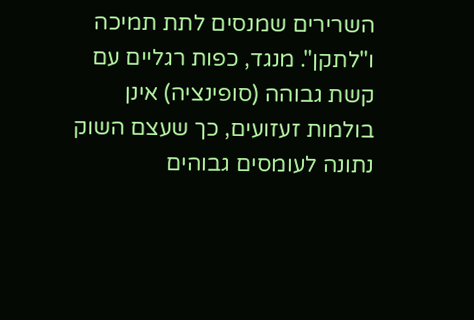השרירים שמנסים לתת תמיכה ו"לתקן". מנגד, כפות רגליים עם קשת גבוהה (סופינציה) אינן בולמות זעזועים, כך שעצם השוק נתונה לעומסים גבוהים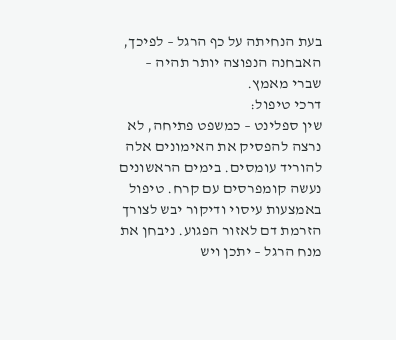בעת הנחיתה על כף הרגל – לפיכך, האבחנה הנפוצה יותר תהיה – שברי מאמץ.
דרכי טיפול:
שין ספלינט – כמשפט פתיחה, לא נרצה להפסיק את האימונים אלה להוריד עומסים. בימים הראשונים נעשה קומפרסים עם קרח. טיפול באמצעות עיסוי ודיקור יבש לצורך הזרמת דם לאזור הפגוע. ניבחן את מנח הרגל – יתכן ויש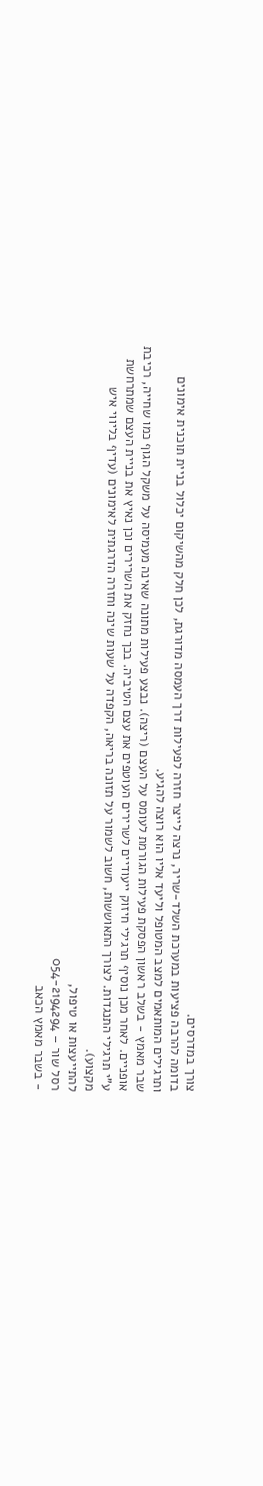צורך במדרסים.
בדומה להרבה פציעות במערכת השלד-שריר, נרצה לייצר חזרה לפעילות דרך העמסה מדורגת, לכן חלק מהשיקום יכלול בניית תוכנית אימונים ותרגילים המותאמים למצב המטופל וליעד אליו הוא רוצה להגיע.
שבר מאמץ - בשלב ראשון הפסקת פעילות הגורמת לעומס על העצם (ריצה). נבצע פעילות מתונה שאינה מעמיסה על משקל הגוף כמו שחייה, רכיבת אופניים. לאחר מכן נוסיף תרגילי חיזוק ייעודיים לשרירים העוטפים את עצם הטיביה. בכך נחזק את השרירים וכן נאיץ את בניית העצם שמתרחשת ע"י תרגילי התנגדות. לצורך התאוששות, חשוב לשמור על תזונה בריאה, הקפדה על שעות שינה וחזרה הדרגתית לאימונים (עדיף בליווי איש מקצוע).
להתייעצות או טיפול,
רסל שור – 054-2194294
- בשבר מאמץ הכאב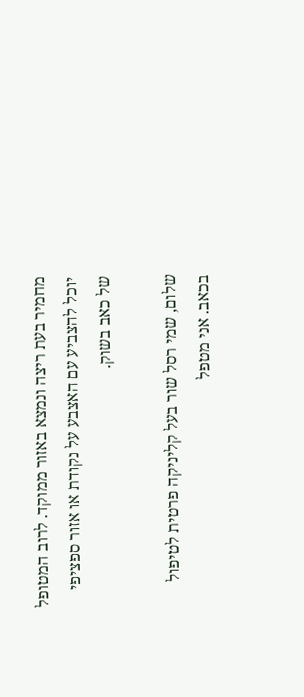מחמיר בעת ריצה ונמצא באזור ממוקד. לרוב המטופל יוכל להצביע עם האצבע על נקודת או אזור ספציפי של כאב בשוק.

שלום, שמי רסל שור בעל קליניקה פרטית לטיפול בכאב. אני מטפל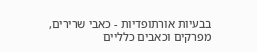בבעיות אורתופדיות - כאבי שרירים, מפרקים וכאבים כלליים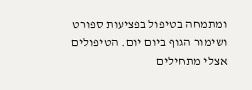ומתמחה בטיפול בפציעות ספורט ושימור הגוף ביום יום. הטיפולים אצלי מתחילים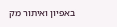באפיון ואיתור מק